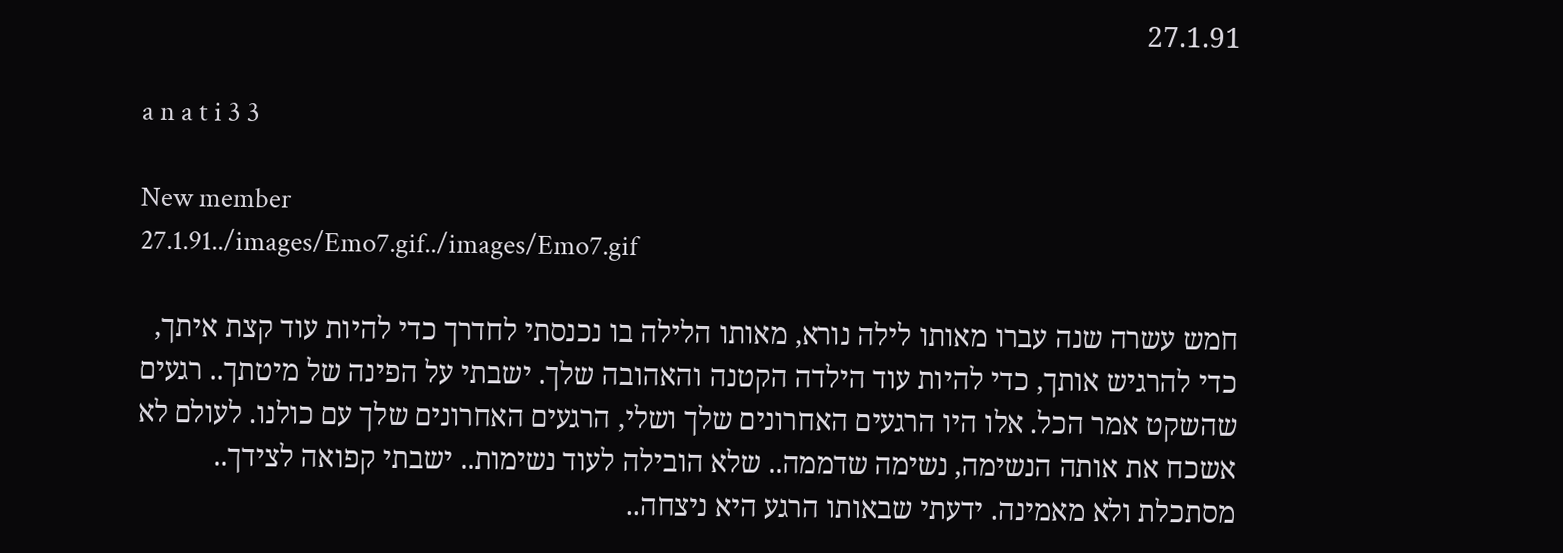27.1.91

a n a t i 3 3

New member
27.1.91../images/Emo7.gif../images/Emo7.gif

חמש עשרה שנה עברו מאותו לילה נורא, מאותו הלילה בו נכנסתי לחדרך כדי להיות עוד קצת איתך, כדי להרגיש אותך, כדי להיות עוד הילדה הקטנה והאהובה שלך. ישבתי על הפינה של מיטתך.. רגעים שהשקט אמר הכל. אלו היו הרגעים האחרונים שלך ושלי, הרגעים האחרונים שלך עם כולנו. לעולם לא אשכח את אותה הנשימה, נשימה שדממה.. שלא הובילה לעוד נשימות.. ישבתי קפואה לצידך.. מסתכלת ולא מאמינה. ידעתי שבאותו הרגע היא ניצחה..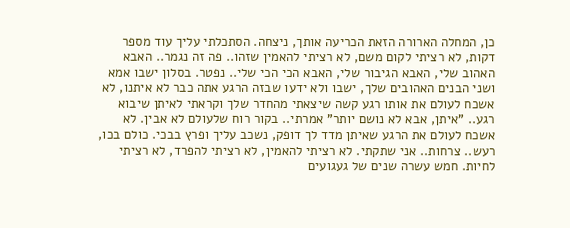כן, המחלה הארורה הזאת הכריעה אותך, ניצחה. הסתכלתי עליך עוד מספר דקות, לא רציתי לקום משם, לא רציתי להאמין שזהו.. פה זה נגמר.. האבא האהוב שלי, האבא הגיבור שלי, האבא הכי הכי שלי.. נפטר. בסלון ישבו אמא ושני הבנים האהובים שלך, ישבו ולא ידעו שבזה הרגע אתה כבר לא איתנו, לא אשכח לעולם את אותו רגע קשה שיצאתי מהחדר שלך וקראתי לאיתן שיבוא רגע.. "איתן, אבא לא נושם יותר" אמרתי.. בקור רוח שלעולם לא אבין. לא אשכח לעולם את הרגע שאיתן מדד לך דופק, נשכב עליך ופרץ בבכי. כולם בכו, רעש.. צרחות.. אני שתקתי. לא רציתי להאמין, לא רציתי להפרד, לא רציתי לחיות. חמש עשרה שנים של געגועים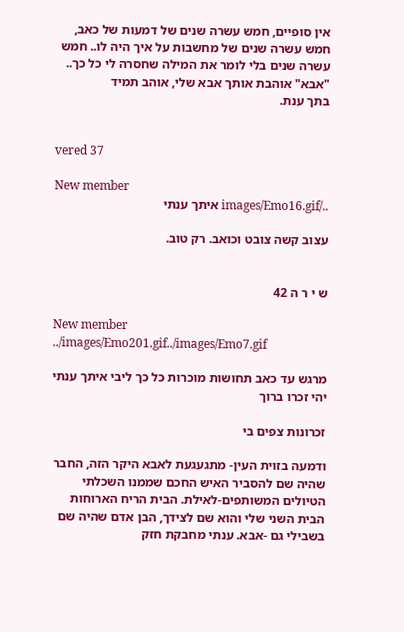אין סופיים, חמש עשרה שנים של דמעות של כאב, חמש עשרה שנים של מחשבות על איך היה לו.. חמש עשרה שנים בלי לומר את המילה שחסרה לי כל כך.. "אבא" אוהבת אותך אבא שלי, אוהב תמיד
בתך ענת.


vered 37

New member
../images/Emo16.gif איתך ענתי

עצוב קשה צובט וכואב. רק טוב.


ש י ר ה 42

New member
../images/Emo201.gif../images/Emo7.gif

מרגש עד כאב תחושות מוכרות כל כך ליבי איתך ענתי יהי זכרו ברוך

זכרונות צפים בי

ודמעה בזוית העין- מתגעגעת לאבא היקר הזה, החבר שהיה שם להסביר האיש החכם שממנו השכלתי הטיולים המשותפים-לאילת. הבית הריח הארוחות הבית השני שלי והוא שם לצידך, הבן אדם שהיה שם בשבילי גם -אבא. ענתי מחבקת חזק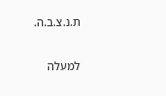ת.נ.צ.ב.ה.

למעלה